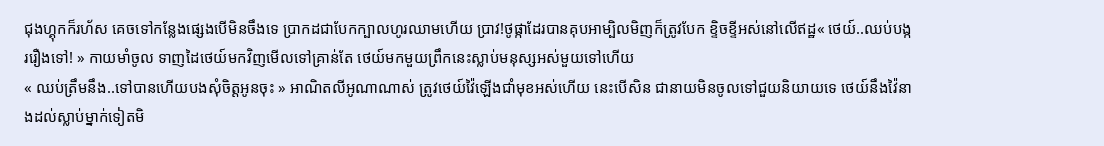ជុងហ្គុកក៏រហ័ស គេចទៅកន្លែងផ្សេងបើមិនចឹងទេ ប្រាកដជាបែកក្បាលហូរឈាមហើយ ប្រាវ!ថូផ្កាដែរបានគុបអាម្បិលមិញក៏ត្រូវបែក ខ្ទិចខ្ទីអស់នៅលើឥដ្ឋ« ថេយ៍..ឈប់បង្កររឿងទៅ! » កាយមាំចូល ទាញដៃថេយ៍មកវិញមើលទៅគ្រាន់តែ ថេយ៍មកមួយព្រឹកនេះស្លាប់មនុស្សអស់មួយទៅហើយ
« ឈប់ត្រឹមនឹង..ទៅបានហើយបងសុំចិត្តអូនចុះ » អាណិតលីអូណាណាស់ ត្រូវថេយ៍វ៉ៃឡើងជាំមុខអស់ហើយ នេះបើសិន ជានាយមិនចូលទៅជួយនិយាយទេ ថេយ៍នឹងវ៉ៃនាងដល់ស្លាប់ម្នាក់ទៀតមិ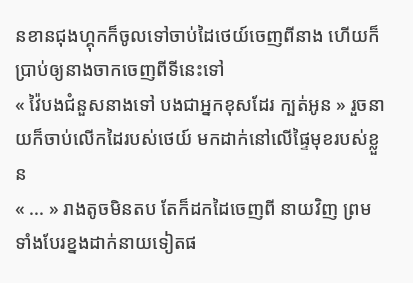នខានជុងហ្គុកក៏ចូលទៅចាប់ដៃថេយ៍ចេញពីនាង ហើយក៏ប្រាប់ឲ្យនាងចាកចេញពីទីនេះទៅ
« វ៉ៃបងជំនួសនាងទៅ បងជាអ្នកខុសដែរ ក្បត់អូន » រួចនាយក៏ចាប់លើកដៃរបស់ថេយ៍ មកដាក់នៅលើផ្ទៃមុខរបស់ខ្លួន
« ... » រាងតូចមិនតប តែក៏ដកដៃចេញពី នាយវិញ ព្រមទាំងបែរខ្នងដាក់នាយទៀតផ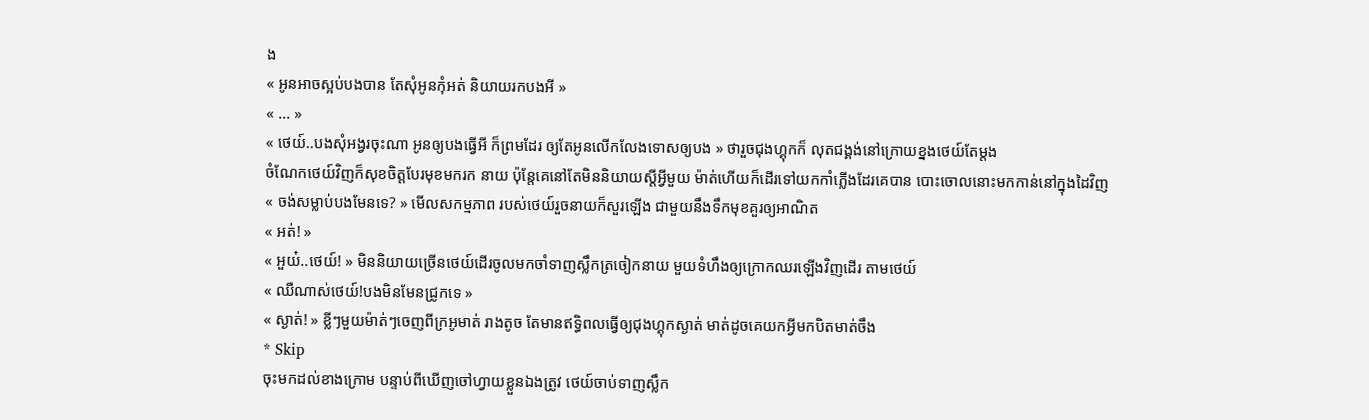ង
« អូនអាចស្អប់បងបាន តែសុំអូនកុំអត់ និយាយរកបងអី »
« ... »
« ថេយ៍..បងសុំអង្វរចុះណា អូនឲ្យបងធ្វើអី ក៏ព្រមដែរ ឲ្យតែអូនលើកលែងទោសឲ្យបង » ថារួចជុងហ្គុកក៏ លុតជង្គង់នៅក្រោយខ្នងថេយ៍តែម្តង
ចំណែកថេយ៍វិញក៏សុខចិត្តបែរមុខមករក នាយ ប៉ុន្តែគេនៅតែមិននិយាយស្តីអ្វីមួយ ម៉ាត់ហើយក៏ដើរទៅយកកាំភ្លើងដែរគេបាន បោះចោលនោះមកកាន់នៅក្នុងដៃវិញ
« ចង់សម្លាប់បងមែនទេ? » មើលសកម្មភាព របស់ថេយ៍រួចនាយក៏សួរឡើង ជាមួយនឹងទឹកមុខគួរឲ្យអាណិត
« អត់! »
« អួយ៎..ថេយ៍! » មិននិយាយច្រើនថេយ៍ដើរចូលមកចាំទាញស្លឹកត្រចៀកនាយ មួយទំហឹងឲ្យក្រោកឈរឡើងវិញដើរ តាមថេយ៍
« ឈឺណាស់ថេយ៍!បងមិនមែនជ្រូកទេ »
« ស្ងាត់! » ខ្លីៗមួយម៉ាត់ៗចេញពីក្រអូមាត់ រាងតូច តែមានឥទ្ធិពលធ្វើឲ្យជុងហ្គុកស្ងាត់ មាត់ដូចគេយកអ្វីមកបិតមាត់ចឹង
* Skip
ចុះមកដល់ខាងក្រោម បន្ទាប់ពីឃើញចៅហ្វាយខ្លួនឯងត្រូវ ថេយ៍ចាប់ទាញស្លឹក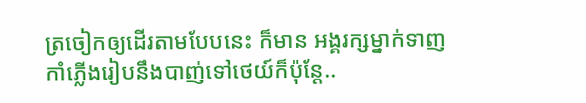ត្រចៀកឲ្យដើរតាមបែបនេះ ក៏មាន អង្គរក្សម្នាក់ទាញកាំភ្លើងរៀបនឹងបាញ់ទៅថេយ៍ក៏ប៉ុន្តែ..